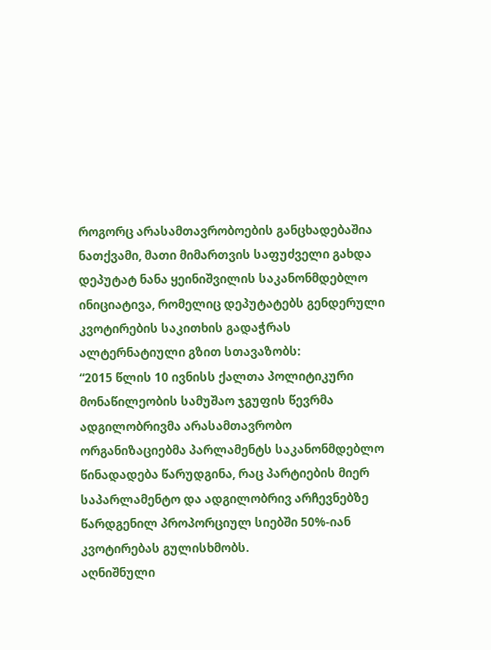როგორც არასამთავრობოების განცხადებაშია ნათქვამი, მათი მიმართვის საფუძველი გახდა დეპუტატ ნანა ყეინიშვილის საკანონმდებლო ინიციატივა, რომელიც დეპუტატებს გენდერული კვოტირების საკითხის გადაჭრას ალტერნატიული გზით სთავაზობს:
“2015 წლის 10 ივნისს ქალთა პოლიტიკური მონაწილეობის სამუშაო ჯგუფის წევრმა ადგილობრივმა არასამთავრობო ორგანიზაციებმა პარლამენტს საკანონმდებლო წინადადება წარუდგინა, რაც პარტიების მიერ საპარლამენტო და ადგილობრივ არჩევნებზე წარდგენილ პროპორციულ სიებში 50%-იან კვოტირებას გულისხმობს.
აღნიშნული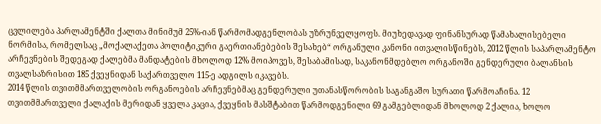ცვლილება პარლამენტში ქალთა მინიმუმ 25%-იან წარმომადგენლობას უზრუნველყოფს. მიუხედავად ფინანსურად წამახალისებელი ნორმისა, რომელსაც „მოქალაქეთა პოლიტიკური გაერთიანებების შესახებ“ ორგანული კანონი ითვალისწინებს, 2012 წლის საპარლამენტო არჩევნების შედეგად ქალებმა მანდატების მხოლოდ 12% მოიპოვეს, შესაბამისად, საკანონმდებლო ორგანოში გენდერული ბალანსის თვალსაზრისით 185 ქვეყნიდან საქართველო 115-ე ადგილს იკავებს.
2014 წლის თვითმმართველობის ორგანოების არჩევნებმაც გენდერული უთანასწორობის საგანგაშო სურათი წარმოაჩინა. 12 თვითმმართველი ქალაქის მერიდან ყველა კაცია, ქვეყნის მასშტაბით წარმოდგენილი 69 გამგებლიდან მხოლოდ 2 ქალია, ხოლო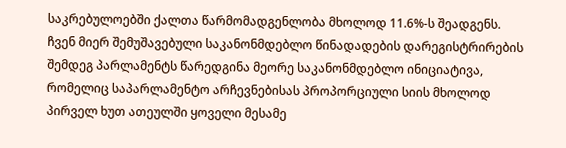საკრებულოებში ქალთა წარმომადგენლობა მხოლოდ 11.6%-ს შეადგენს.
ჩვენ მიერ შემუშავებული საკანონმდებლო წინადადების დარეგისტრირების შემდეგ პარლამენტს წარედგინა მეორე საკანონმდებლო ინიციატივა, რომელიც საპარლამენტო არჩევნებისას პროპორციული სიის მხოლოდ პირველ ხუთ ათეულში ყოველი მესამე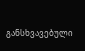განსხვავებული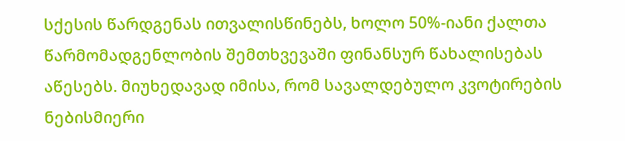სქესის წარდგენას ითვალისწინებს, ხოლო 50%-იანი ქალთა წარმომადგენლობის შემთხვევაში ფინანსურ წახალისებას აწესებს. მიუხედავად იმისა, რომ სავალდებულო კვოტირების ნებისმიერი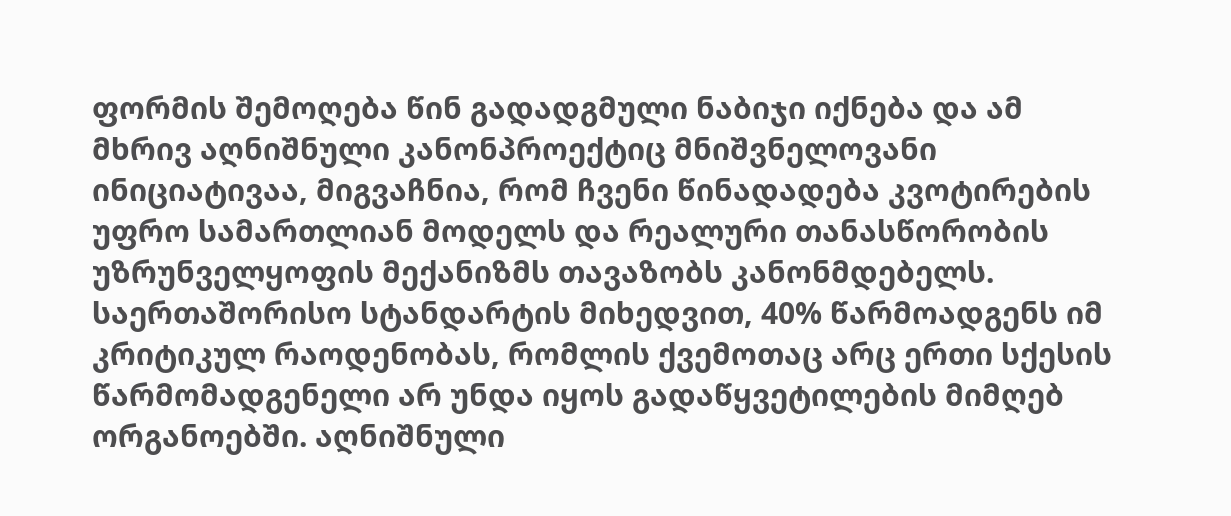ფორმის შემოღება წინ გადადგმული ნაბიჯი იქნება და ამ მხრივ აღნიშნული კანონპროექტიც მნიშვნელოვანი ინიციატივაა, მიგვაჩნია, რომ ჩვენი წინადადება კვოტირების უფრო სამართლიან მოდელს და რეალური თანასწორობის უზრუნველყოფის მექანიზმს თავაზობს კანონმდებელს. საერთაშორისო სტანდარტის მიხედვით, 40% წარმოადგენს იმ კრიტიკულ რაოდენობას, რომლის ქვემოთაც არც ერთი სქესის წარმომადგენელი არ უნდა იყოს გადაწყვეტილების მიმღებ ორგანოებში. აღნიშნული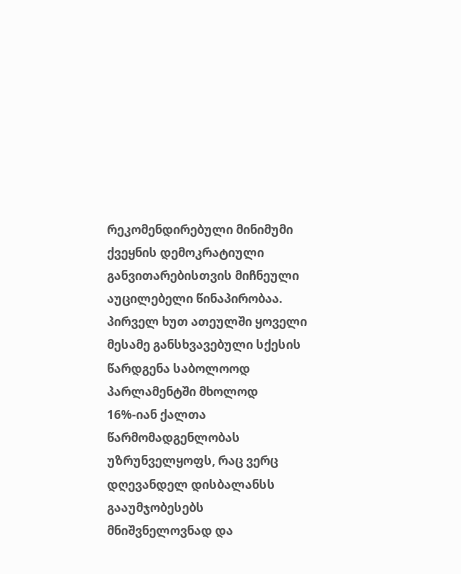რეკომენდირებული მინიმუმი ქვეყნის დემოკრატიული განვითარებისთვის მიჩნეული აუცილებელი წინაპირობაა.
პირველ ხუთ ათეულში ყოველი მესამე განსხვავებული სქესის წარდგენა საბოლოოდ პარლამენტში მხოლოდ 16%-იან ქალთა წარმომადგენლობას უზრუნველყოფს, რაც ვერც დღევანდელ დისბალანსს გააუმჯობესებს მნიშვნელოვნად და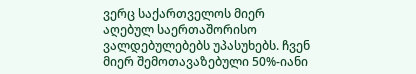ვერც საქართველოს მიერ აღებულ საერთაშორისო ვალდებულებებს უპასუხებს. ჩვენ მიერ შემოთავაზებული 50%-იანი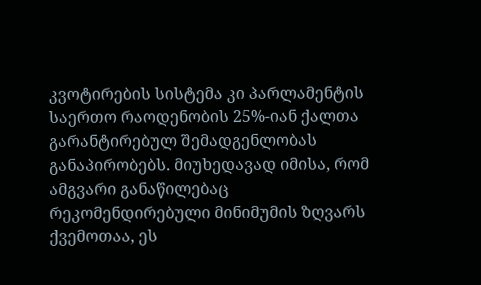კვოტირების სისტემა კი პარლამენტის საერთო რაოდენობის 25%-იან ქალთა გარანტირებულ შემადგენლობას განაპირობებს. მიუხედავად იმისა, რომ ამგვარი განაწილებაც რეკომენდირებული მინიმუმის ზღვარს ქვემოთაა, ეს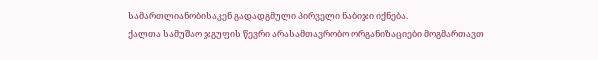სამართლიანობისაკენ გადადგმული პირველი ნაბიჯი იქნება.
ქალთა სამუშაო ჯგუფის წევრი არასამთავრობო ორგანიზაციები მოგმართავთ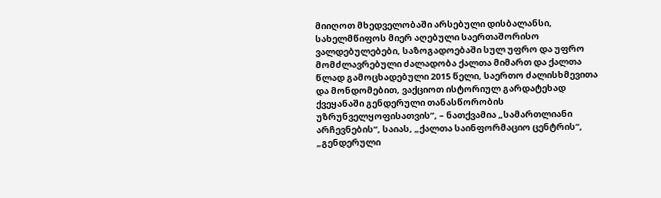მიიღოთ მხედველობაში არსებული დისბალანსი, სახელმწიფოს მიერ აღებული საერთაშორისო ვალდებულებები, საზოგადოებაში სულ უფრო და უფრო მომძლავრებული ძალადობა ქალთა მიმართ და ქალთა წლად გამოცხადებული 2015 წელი, საერთო ძალისხმევითა და მონდომებით, ვაქციოთ ისტორიულ გარდატეხად ქვეყანაში გენდერული თანასწორობის უზრუნველყოფისათვის”, – ნათქვამია „სამართლიანი არჩევნების“, საიას, „ქალთა საინფორმაციო ცენტრის“, „გენდერული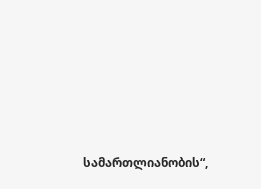სამართლიანობის“,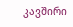კავშირი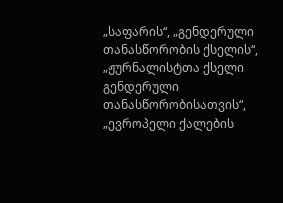„საფარის“, „გენდერული თანასწორობის ქსელის“, „ჟურნალისტთა ქსელი გენდერული თანასწორობისათვის“, „ევროპელი ქალების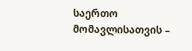საერთო მომავლისათვის –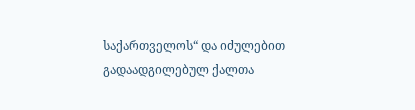საქართველოს“ და იძულებით გადაადგილებულ ქალთა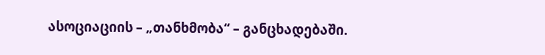ასოციაციის – „თანხმობა“ – განცხადებაში.